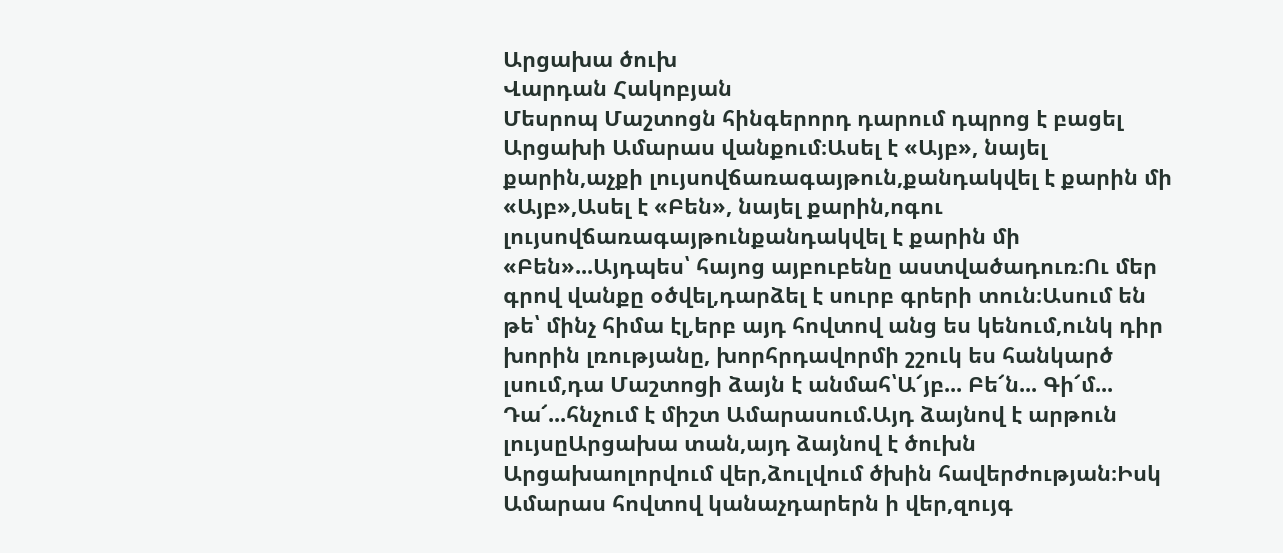Արցախա ծուխ
Վարդան Հակոբյան
Մեսրոպ Մաշտոցն հինգերորդ դարում դպրոց է բացել Արցախի Ամարաս վանքում։Ասել է «Այբ», նայել քարին,աչքի լույսովճառագայթուն,քանդակվել է քարին մի «Այբ»,Ասել է «Բեն», նայել քարին,ոգու լույսովճառագայթունքանդակվել է քարին մի «Բեն»...Այդպես՝ հայոց այբուբենը աստվածադուռ։Ու մեր գրով վանքը օծվել,դարձել է սուրբ գրերի տուն։Ասում են թե՝ մինչ հիմա էլ,երբ այդ հովտով անց ես կենում,ունկ դիր խորին լռությանը, խորհրդավորմի շշուկ ես հանկարծ լսում,դա Մաշտոցի ձայն է անմահ՝Ա՜յբ... Բե՜ն... Գի՜մ... Դա՜...հնչում է միշտ Ամարասում.Այդ ձայնով է արթուն լույսըԱրցախա տան,այդ ձայնով է ծուխն Արցախաոլորվում վեր,ձուլվում ծխին հավերժության։Իսկ Ամարաս հովտով կանաչդարերն ի վեր,զույգ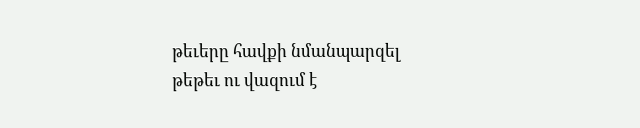թեւերը հավքի նմանպարզել թեթեւ ու վազում է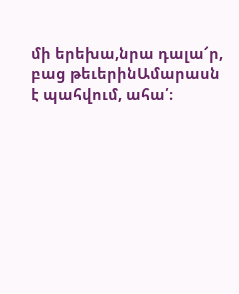մի երեխա,նրա դալա՜ր, բաց թեւերինԱմարասն է պահվում, ահա՛։